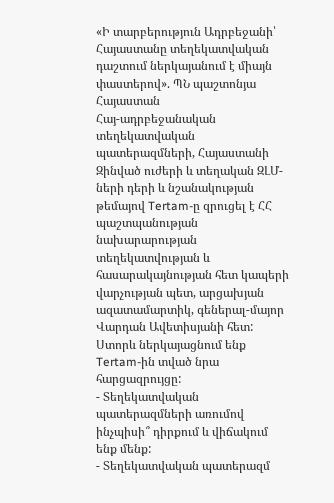«Ի տարբերություն Ադրբեջանի՝ Հայաստանը տեղեկատվական դաշտում ներկայանում է միայն փաստերով». ՊՆ պաշտոնյա
Հայաստան
Հայ-ադրբեջանական տեղեկատվական պատերազմների, Հայաստանի Զինված ուժերի և տեղական ԶԼՄ-ների դերի և նշանակության թեմայով Tertam-ը զրուցել է ՀՀ պաշտպանության նախարարության տեղեկատվության և հասարակայնության հետ կապերի վարչության պետ, արցախյան ազատամարտիկ, գեներալ-մայոր Վարդան Ավետիսյանի հետ: Ստորև ներկայացնում ենք Tertam-ին տված նրա հարցազրույցը:
- Տեղեկատվական պատերազմների առումով ինչպիսի՞ դիրքում և վիճակում ենք մենք:
- Տեղեկատվական պատերազմ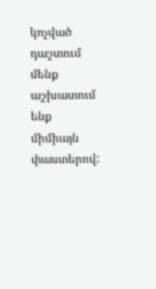կոչված դաշտում մենք աշխատում ենք միմիայն փաստերով: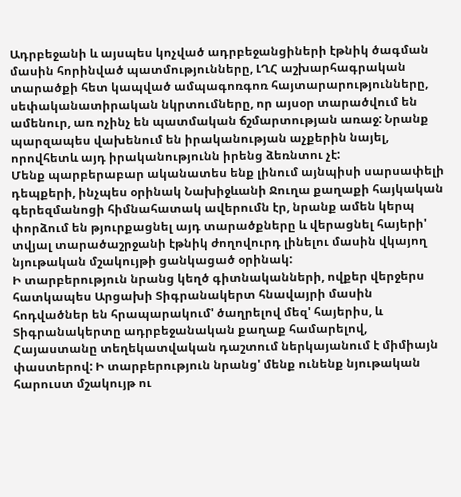Ադրբեջանի և այսպես կոչված ադրբեջանցիների էթնիկ ծագման մասին հորինված պատմությունները, ԼՂՀ աշխարհագրական տարածքի հետ կապված ամպագոռգոռ հայտարարությունները, սեփականատիրական նկրտումները, որ այսօր տարածվում են ամենուր, առ ոչինչ են պատմական ճշմարտության առաջ: Նրանք պարզապես վախենում են իրականության աչքերին նայել, որովհետև այդ իրականությունն իրենց ձեռնտու չէ:
Մենք պարբերաբար ականատես ենք լինում այնպիսի սարսափելի դեպքերի, ինչպես օրինակ Նախիջևանի Ջուղա քաղաքի հայկական գերեզմանոցի հիմնահատակ ավերումն էր, նրանք ամեն կերպ փորձում են թյուրքացնել այդ տարածքները և վերացնել հայերի' տվյալ տարածաշրջանի էթնիկ ժողովուրդ լինելու մասին վկայող նյութական մշակույթի ցանկացած օրինակ:
Ի տարբերություն նրանց կեղծ գիտնականների, ովքեր վերջերս հատկապես Արցախի Տիգրանակերտ հնավայրի մասին հոդվածներ են հրապարակում' ծաղրելով մեզ' հայերիս, և Տիգրանակերտը ադրբեջանական քաղաք համարելով, Հայաստանը տեղեկատվական դաշտում ներկայանում է միմիայն փաստերով: Ի տարբերություն նրանց' մենք ունենք նյութական հարուստ մշակույթ ու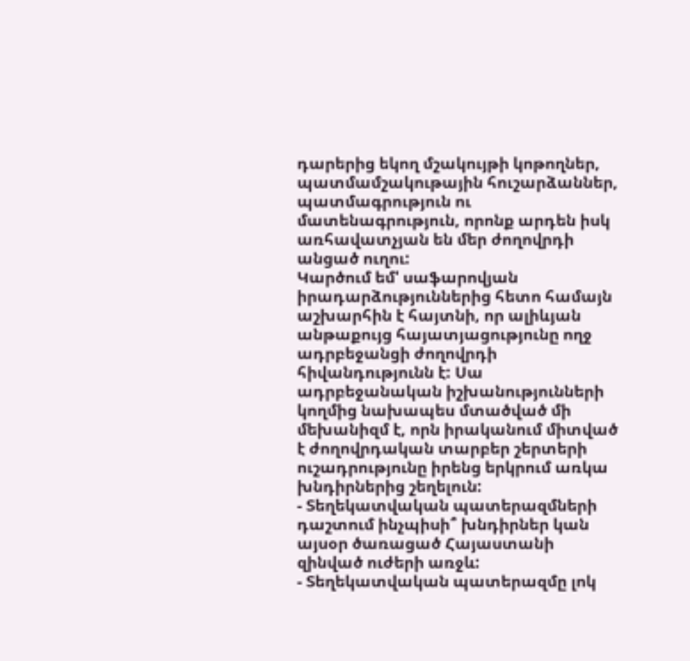դարերից եկող մշակույթի կոթողներ, պատմամշակութային հուշարձաններ, պատմագրություն ու մատենագրություն, որոնք արդեն իսկ առհավատչյան են մեր ժողովրդի անցած ուղու:
Կարծում եմ' սաֆարովյան իրադարձություններից հետո համայն աշխարհին է հայտնի, որ ալիևյան անթաքույց հայատյացությունը ողջ ադրբեջանցի ժողովրդի հիվանդությունն է: Սա ադրբեջանական իշխանությունների կողմից նախապես մտածված մի մեխանիզմ է, որն իրականում միտված է ժողովրդական տարբեր շերտերի ուշադրությունը իրենց երկրում առկա խնդիրներից շեղելուն:
- Տեղեկատվական պատերազմների դաշտում ինչպիսի՞ խնդիրներ կան այսօր ծառացած Հայաստանի զինված ուժերի առջև:
- Տեղեկատվական պատերազմը լոկ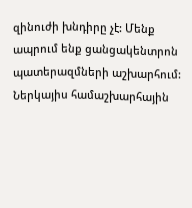զինուժի խնդիրը չէ: Մենք ապրում ենք ցանցակենտրոն պատերազմների աշխարհում: Ներկայիս համաշխարհային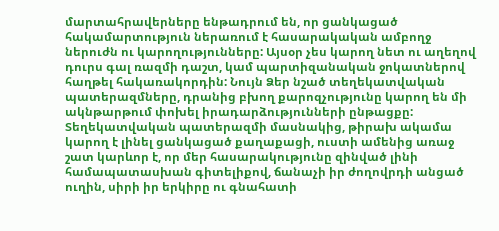մարտահրավերները ենթադրում են, որ ցանկացած հակամարտություն ներառում է հասարակական ամբողջ ներուժն ու կարողությունները: Այսօր չես կարող նետ ու աղեղով դուրս գալ ռազմի դաշտ, կամ պարտիզանական ջոկատներով հաղթել հակառակորդին: Նույն Ձեր նշած տեղեկատվական պատերազմները, դրանից բխող քարոզչությունը կարող են մի ակնթարթում փոխել իրադարձությունների ընթացքը:
Տեղեկատվական պատերազմի մասնակից, թիրախ ակամա կարող է լինել ցանկացած քաղաքացի, ուստի ամենից առաջ շատ կարևոր է, որ մեր հասարակությունը զինված լինի համապատասխան գիտելիքով, ճանաչի իր ժողովրդի անցած ուղին, սիրի իր երկիրը ու գնահատի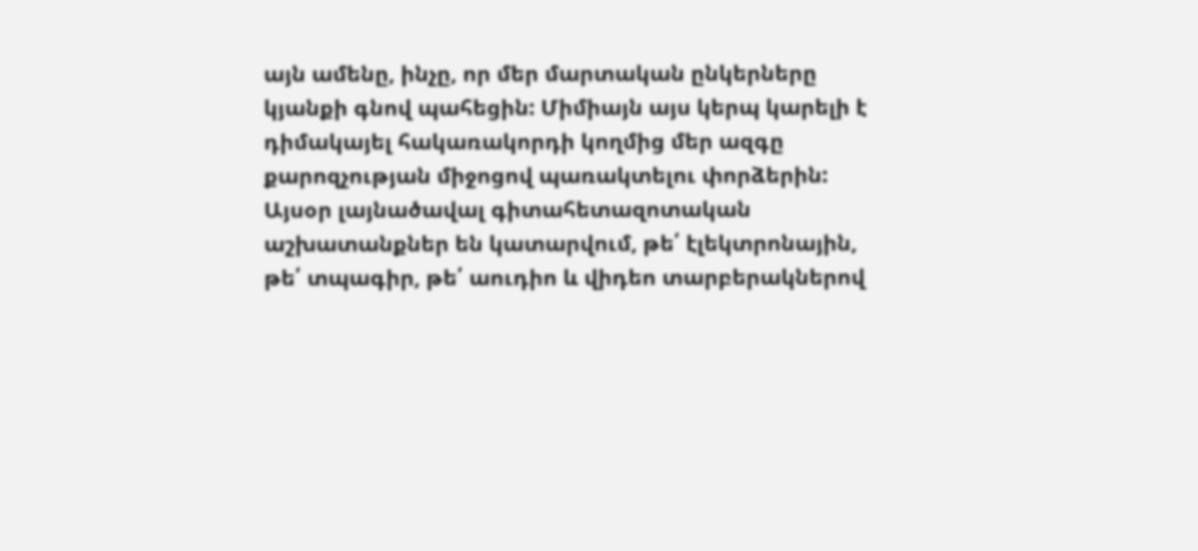այն ամենը, ինչը, որ մեր մարտական ընկերները կյանքի գնով պահեցին: Միմիայն այս կերպ կարելի է դիմակայել հակառակորդի կողմից մեր ազգը քարոզչության միջոցով պառակտելու փորձերին:
Այսօր լայնածավալ գիտահետազոտական աշխատանքներ են կատարվում, թե՛ էլեկտրոնային, թե՛ տպագիր, թե՛ աուդիո և վիդեո տարբերակներով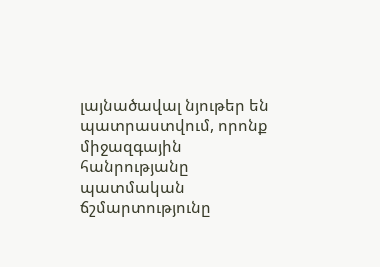լայնածավալ նյութեր են պատրաստվում, որոնք միջազգային հանրությանը պատմական ճշմարտությունը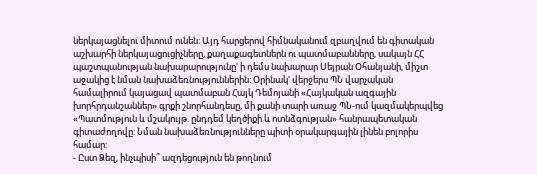ներկայացնելու միտում ունեն: Այդ հարցերով հիմնականում զբաղվում են գիտական աշխարհի ներկայացուցիչները, քաղաքագետներն ու պատմաբանները, սակայն ՀՀ պաշտպանության նախարարությունը' ի դեմս նախարար Սեյրան Օհանյանի, միշտ աջակից է նման նախաձեռնություններին: Օրինակ' վերջերս ՊՆ վարչական համալիրում կայացավ պատմաբան Հայկ Դեմոյանի «Հայկական ազգային խորհրդանշաններ» գրքի շնորհանդեսը, մի քանի տարի առաջ ՊՆ-ում կազմակերպվեց «Պատմություն և մշակույթ. ընդդեմ կեղծիքի և ոտնձգության» հանրապետական գիտաժողովը: Նման նախաձեռնությունները պիտի օրակարգային լինեն բոլորիս համար:
- Ըստ Ձեզ, ինչպիսի՞ ազդեցություն են թողնում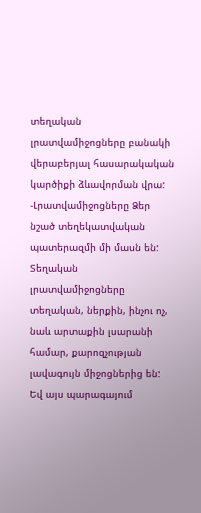տեղական լրատվամիջոցները բանակի վերաբերյալ հասարակական կարծիքի ձևավորման վրա:
-Լրատվամիջոցները Ձեր նշած տեղեկատվական պատերազմի մի մասն են: Տեղական լրատվամիջոցները տեղական, ներքին, ինչու ոչ, նաև արտաքին լսարանի համար, քարոզչության լավագույն միջոցներից են: Եվ այս պարագայում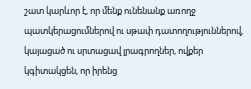շատ կարևոր է, որ մենք ունենանք առողջ պատկերացումներով ու սթափ դատողություններով, կայացած ու սրտացավ լրագրողներ, ովքեր կգիտակցեն, որ իրենց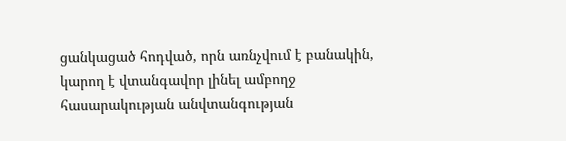ցանկացած հոդված, որն առնչվում է բանակին, կարող է վտանգավոր լինել ամբողջ հասարակության անվտանգության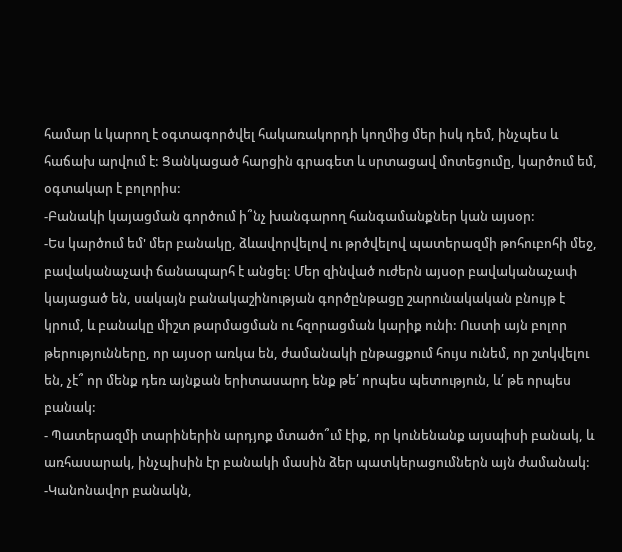համար և կարող է օգտագործվել հակառակորդի կողմից մեր իսկ դեմ, ինչպես և հաճախ արվում է: Ցանկացած հարցին գրագետ և սրտացավ մոտեցումը, կարծում եմ, օգտակար է բոլորիս:
-Բանակի կայացման գործում ի՞նչ խանգարող հանգամանքներ կան այսօր:
-Ես կարծում եմ' մեր բանակը, ձևավորվելով ու թրծվելով պատերազմի թոհուբոհի մեջ, բավականաչափ ճանապարհ է անցել: Մեր զինված ուժերն այսօր բավականաչափ կայացած են, սակայն բանակաշինության գործընթացը շարունակական բնույթ է կրում, և բանակը միշտ թարմացման ու հզորացման կարիք ունի: Ուստի այն բոլոր թերությունները, որ այսօր առկա են, ժամանակի ընթացքում հույս ունեմ, որ շտկվելու են, չէ՞ որ մենք դեռ այնքան երիտասարդ ենք թե՛ որպես պետություն, և՛ թե որպես բանակ:
- Պատերազմի տարիներին արդյոք մտածո՞ւմ էիք, որ կունենանք այսպիսի բանակ, և առհասարակ, ինչպիսին էր բանակի մասին ձեր պատկերացումներն այն ժամանակ:
-Կանոնավոր բանակն,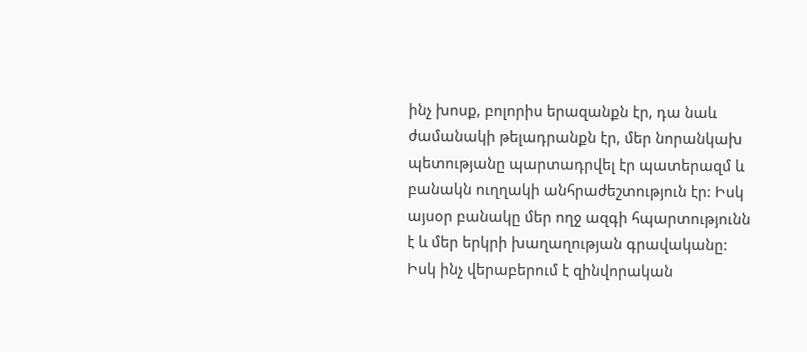ինչ խոսք, բոլորիս երազանքն էր, դա նաև ժամանակի թելադրանքն էր, մեր նորանկախ պետությանը պարտադրվել էր պատերազմ և բանակն ուղղակի անհրաժեշտություն էր: Իսկ այսօր բանակը մեր ողջ ազգի հպարտությունն է և մեր երկրի խաղաղության գրավականը: Իսկ ինչ վերաբերում է զինվորական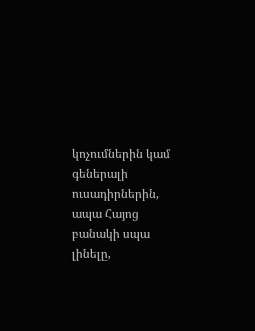կոչումներին կամ գեներալի ուսադիրներին, ապա Հայոց բանակի սպա լինելը,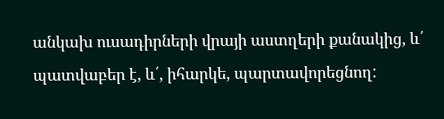անկախ ուսադիրների վրայի աստղերի քանակից, և՛ պատվաբեր է, և՛, իհարկե, պարտավորեցնող: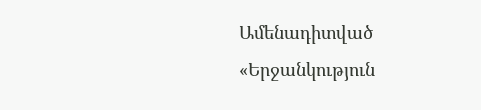Ամենադիտված
«Երջանկություն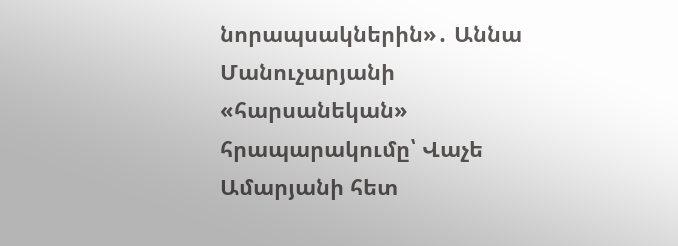նորապսակներին»․ Աննա Մանուչարյանի «հարսանեկան» հրապարակումը՝ Վաչե Ամարյանի հետ